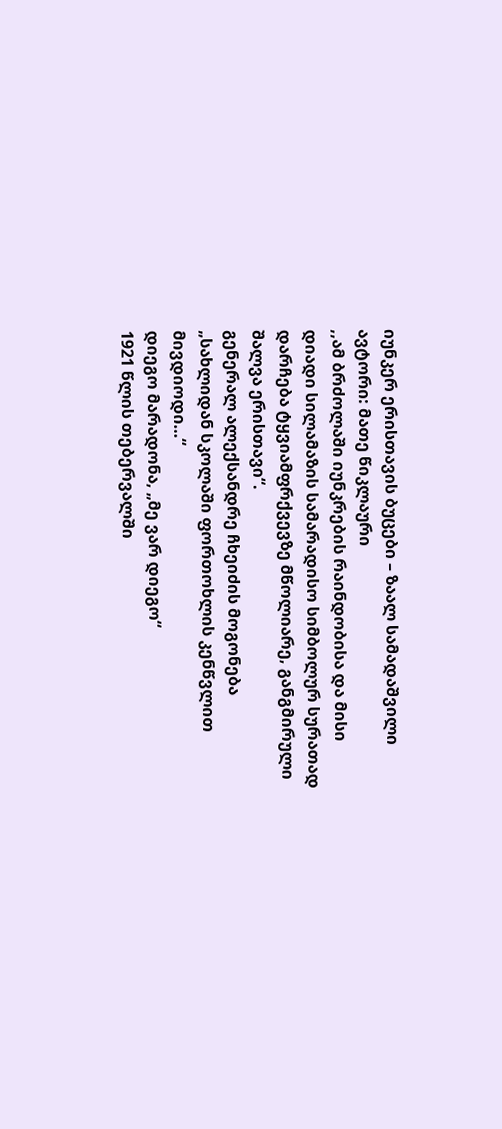იუნკერ ერისთავის ბუცები – ზაალ სამადაშვილი
ავტორი: მათე წიკლაური
,,ამ ბრძოლაში იუნკრების რაინდობისა და მისი დიადი სილამაზის სამარადისო სიმბოლურ სურათად დარჩება ტყვიამფრქვევზე მწოლიარე, განგმირული შალვა ერისთავი“.
გენერალ ალექსანდრე ჩხეიძის მოგონება
„სახლიდან სკოლაში ფორთოხლის კენწვლით მივდიოდი…“
დიეგო მარადონა, „მე ვარ დიეგო“
1921 წლის თებერვალში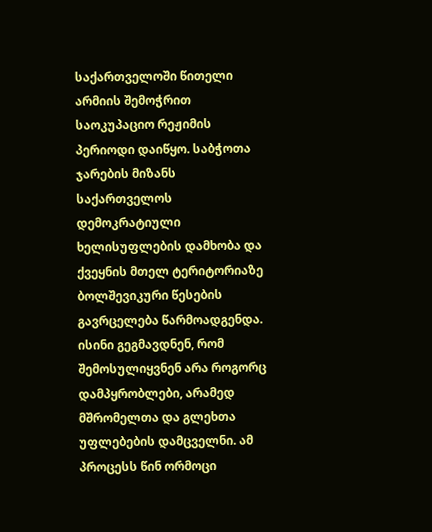საქართველოში წითელი არმიის შემოჭრით საოკუპაციო რეჟიმის პერიოდი დაიწყო. საბჭოთა ჯარების მიზანს საქართველოს დემოკრატიული ხელისუფლების დამხობა და ქვეყნის მთელ ტერიტორიაზე ბოლშევიკური წესების გავრცელება წარმოადგენდა. ისინი გეგმავდნენ, რომ შემოსულიყვნენ არა როგორც დამპყრობლები, არამედ მშრომელთა და გლეხთა უფლებების დამცველნი. ამ პროცესს წინ ორმოცი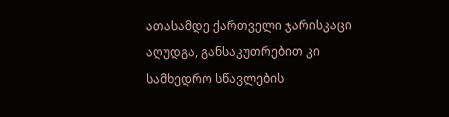ათასამდე ქართველი ჯარისკაცი აღუდგა, განსაკუთრებით კი სამხედრო სწავლების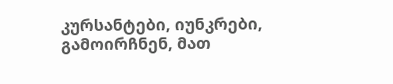კურსანტები, იუნკრები, გამოირჩნენ, მათ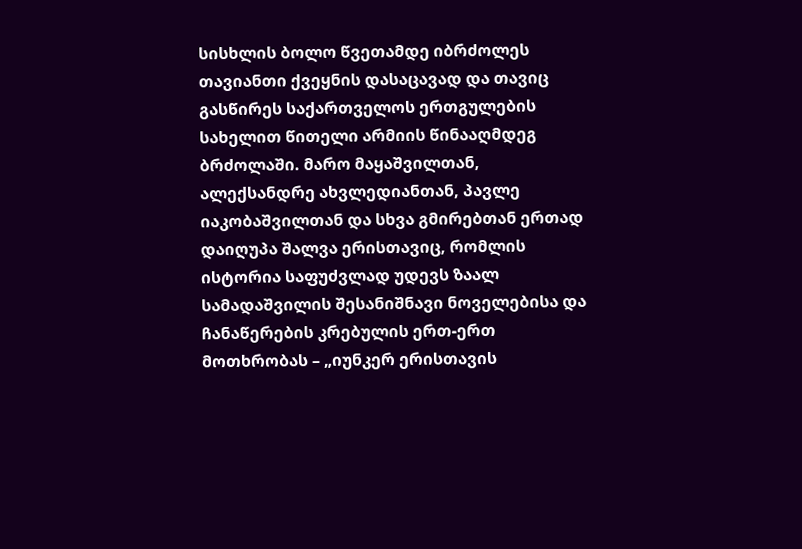სისხლის ბოლო წვეთამდე იბრძოლეს თავიანთი ქვეყნის დასაცავად და თავიც გასწირეს საქართველოს ერთგულების სახელით წითელი არმიის წინააღმდეგ ბრძოლაში. მარო მაყაშვილთან, ალექსანდრე ახვლედიანთან, პავლე იაკობაშვილთან და სხვა გმირებთან ერთად დაიღუპა შალვა ერისთავიც, რომლის ისტორია საფუძვლად უდევს ზაალ სამადაშვილის შესანიშნავი ნოველებისა და ჩანაწერების კრებულის ერთ-ერთ მოთხრობას – „იუნკერ ერისთავის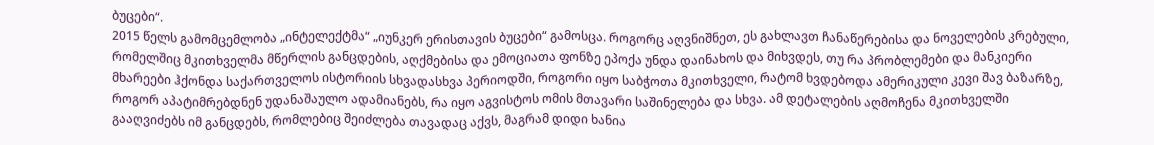ბუცები“.
2015 წელს გამომცემლობა „ინტელექტმა“ „იუნკერ ერისთავის ბუცები“ გამოსცა. როგორც აღვნიშნეთ, ეს გახლავთ ჩანაწერებისა და ნოველების კრებული, რომელშიც მკითხველმა მწერლის განცდების, აღქმებისა და ემოციათა ფონზე ეპოქა უნდა დაინახოს და მიხვდეს, თუ რა პრობლემები და მანკიერი მხარეები ჰქონდა საქართველოს ისტორიის სხვადასხვა პერიოდში, როგორი იყო საბჭოთა მკითხველი, რატომ ხვდებოდა ამერიკული კევი შავ ბაზარზე, როგორ აპატიმრებდნენ უდანაშაულო ადამიანებს, რა იყო აგვისტოს ომის მთავარი საშინელება და სხვა. ამ დეტალების აღმოჩენა მკითხველში გააღვიძებს იმ განცდებს, რომლებიც შეიძლება თავადაც აქვს, მაგრამ დიდი ხანია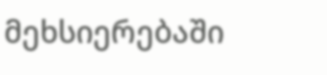მეხსიერებაში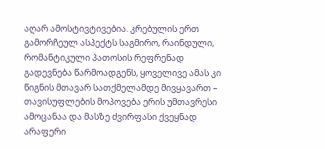აღარ ამოსტივტივებია. კრებულის ერთ გამორჩეულ ასპექტს საგმირო, რაინდული, რომანტიკული პათოსის რეფრენად გადევნება წარმოადგენს, ყოველივე ამას კი წიგნის მთავარ სათქმელამდე მივყავართ – თავისუფლების მოპოვება ერის უმთავრესი ამოცანაა და მასზე ძვირფასი ქვეყნად არაფერი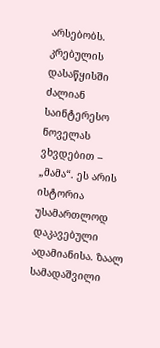არსებობს.
კრებულის დასაწყისში ძალიან საინტერესო ნოველას ვხვდებით – „მამა“. ეს არის ისტორია უსამართლოდ დაკავებული ადამიანისა. ზაალ სამადაშვილი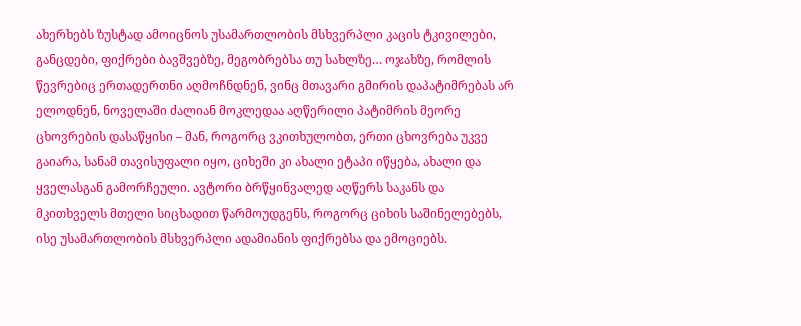ახერხებს ზუსტად ამოიცნოს უსამართლობის მსხვერპლი კაცის ტკივილები, განცდები, ფიქრები ბავშვებზე, მეგობრებსა თუ სახლზე… ოჯახზე, რომლის წევრებიც ერთადერთნი აღმოჩნდნენ, ვინც მთავარი გმირის დაპატიმრებას არ ელოდნენ, ნოველაში ძალიან მოკლედაა აღწერილი პატიმრის მეორე ცხოვრების დასაწყისი – მან, როგორც ვკითხულობთ, ერთი ცხოვრება უკვე გაიარა, სანამ თავისუფალი იყო, ციხეში კი ახალი ეტაპი იწყება, ახალი და ყველასგან გამორჩეული. ავტორი ბრწყინვალედ აღწერს საკანს და მკითხველს მთელი სიცხადით წარმოუდგენს, როგორც ციხის საშინელებებს, ისე უსამართლობის მსხვერპლი ადამიანის ფიქრებსა და ემოციებს.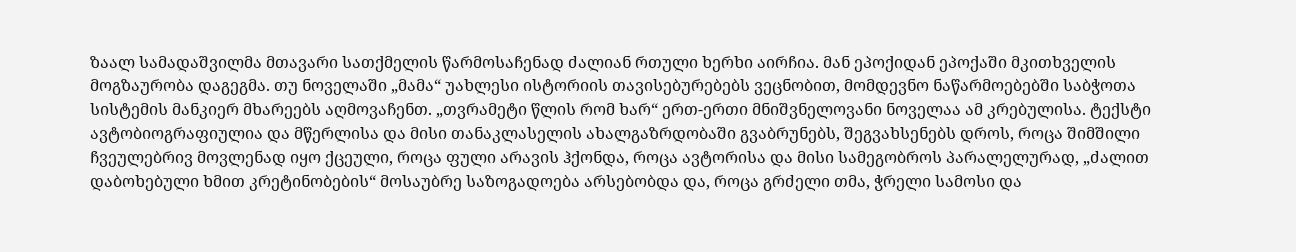ზაალ სამადაშვილმა მთავარი სათქმელის წარმოსაჩენად ძალიან რთული ხერხი აირჩია. მან ეპოქიდან ეპოქაში მკითხველის მოგზაურობა დაგეგმა. თუ ნოველაში „მამა“ უახლესი ისტორიის თავისებურებებს ვეცნობით, მომდევნო ნაწარმოებებში საბჭოთა სისტემის მანკიერ მხარეებს აღმოვაჩენთ. „თვრამეტი წლის რომ ხარ“ ერთ-ერთი მნიშვნელოვანი ნოველაა ამ კრებულისა. ტექსტი ავტობიოგრაფიულია და მწერლისა და მისი თანაკლასელის ახალგაზრდობაში გვაბრუნებს, შეგვახსენებს დროს, როცა შიმშილი ჩვეულებრივ მოვლენად იყო ქცეული, როცა ფული არავის ჰქონდა, როცა ავტორისა და მისი სამეგობროს პარალელურად, „ძალით დაბოხებული ხმით კრეტინობების“ მოსაუბრე საზოგადოება არსებობდა და, როცა გრძელი თმა, ჭრელი სამოსი და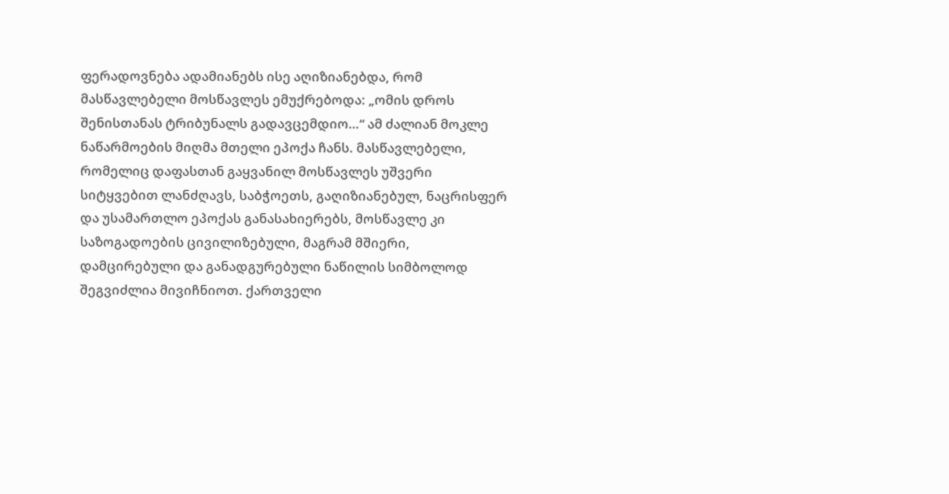ფერადოვნება ადამიანებს ისე აღიზიანებდა, რომ მასწავლებელი მოსწავლეს ემუქრებოდა: „ომის დროს შენისთანას ტრიბუნალს გადავცემდიო…“ ამ ძალიან მოკლე ნაწარმოების მიღმა მთელი ეპოქა ჩანს. მასწავლებელი, რომელიც დაფასთან გაყვანილ მოსწავლეს უშვერი სიტყვებით ლანძღავს, საბჭოეთს, გაღიზიანებულ, ნაცრისფერ და უსამართლო ეპოქას განასახიერებს, მოსწავლე კი საზოგადოების ცივილიზებული, მაგრამ მშიერი, დამცირებული და განადგურებული ნაწილის სიმბოლოდ შეგვიძლია მივიჩნიოთ. ქართველი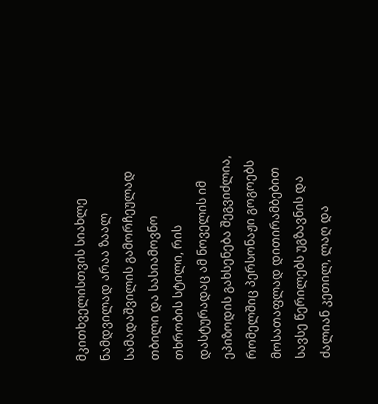მკითხველისთვის სიახლე ნამდვილად არაა ზაალ სამადაშვილის გამორჩეულად თბილი და სასიამოვნო თხრობის სტილი, რის დასტურადაც ამ ნოველის იმ ეპიზოდის გახსენება შეგვიძლია, რომელშიც პერსონაჟი გოგოებს მოსათაფლად დითირამბებით სავსე წერილებს უგზავნის და ძალიან კეთილ, ლაღ და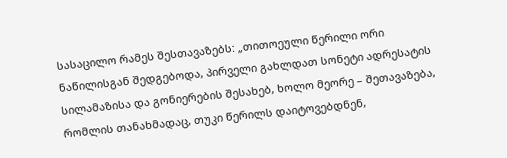სასაცილო რამეს შესთავაზებს: „თითოეული წერილი ორი ნაწილისგან შედგებოდა, პირველი გახლდათ სონეტი ადრესატის სილამაზისა და გონიერების შესახებ, ხოლო მეორე – შეთავაზება, რომლის თანახმადაც, თუკი წერილს დაიტოვებდნენ,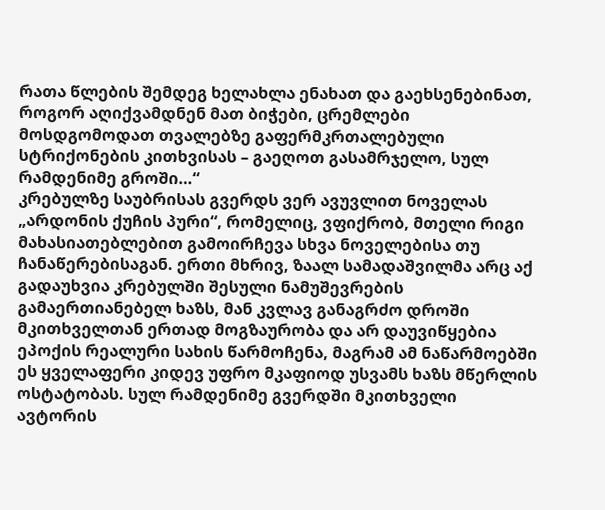რათა წლების შემდეგ ხელახლა ენახათ და გაეხსენებინათ, როგორ აღიქვამდნენ მათ ბიჭები, ცრემლები მოსდგომოდათ თვალებზე გაფერმკრთალებული სტრიქონების კითხვისას – გაეღოთ გასამრჯელო, სულ რამდენიმე გროში…“
კრებულზე საუბრისას გვერდს ვერ ავუვლით ნოველას „არდონის ქუჩის პური“, რომელიც, ვფიქრობ, მთელი რიგი მახასიათებლებით გამოირჩევა სხვა ნოველებისა თუ ჩანაწერებისაგან. ერთი მხრივ, ზაალ სამადაშვილმა არც აქ გადაუხვია კრებულში შესული ნამუშევრების გამაერთიანებელ ხაზს, მან კვლავ განაგრძო დროში მკითხველთან ერთად მოგზაურობა და არ დაუვიწყებია ეპოქის რეალური სახის წარმოჩენა, მაგრამ ამ ნაწარმოებში ეს ყველაფერი კიდევ უფრო მკაფიოდ უსვამს ხაზს მწერლის ოსტატობას. სულ რამდენიმე გვერდში მკითხველი ავტორის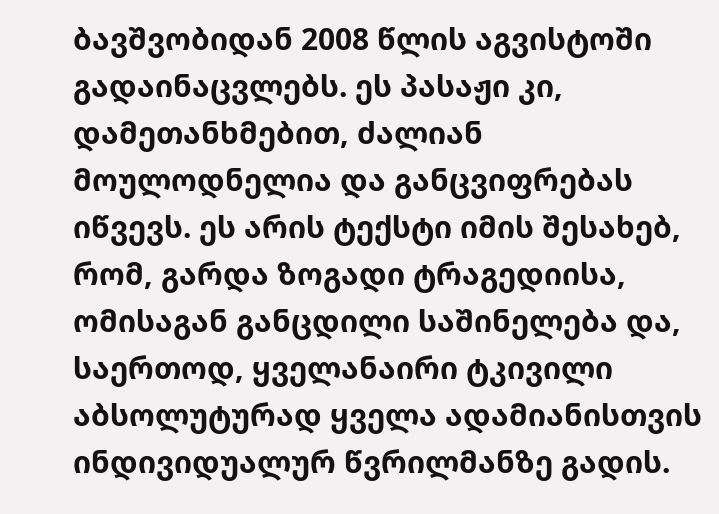ბავშვობიდან 2008 წლის აგვისტოში გადაინაცვლებს. ეს პასაჟი კი, დამეთანხმებით, ძალიან მოულოდნელია და განცვიფრებას იწვევს. ეს არის ტექსტი იმის შესახებ, რომ, გარდა ზოგადი ტრაგედიისა, ომისაგან განცდილი საშინელება და, საერთოდ, ყველანაირი ტკივილი აბსოლუტურად ყველა ადამიანისთვის ინდივიდუალურ წვრილმანზე გადის.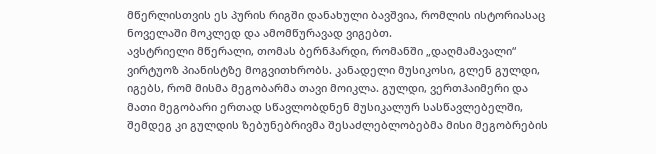მწერლისთვის ეს პურის რიგში დანახული ბავშვია, რომლის ისტორიასაც ნოველაში მოკლედ და ამომწურავად ვიგებთ.
ავსტრიელი მწერალი, თომას ბერნჰარდი, რომანში „დაღმამავალი“ ვირტუოზ პიანისტზე მოგვითხრობს. კანადელი მუსიკოსი, გლენ გულდი, იგებს, რომ მისმა მეგობარმა თავი მოიკლა. გულდი, ვერთჰაიმერი და მათი მეგობარი ერთად სწავლობდნენ მუსიკალურ სასწავლებელში, შემდეგ კი გულდის ზებუნებრივმა შესაძლებლობებმა მისი მეგობრების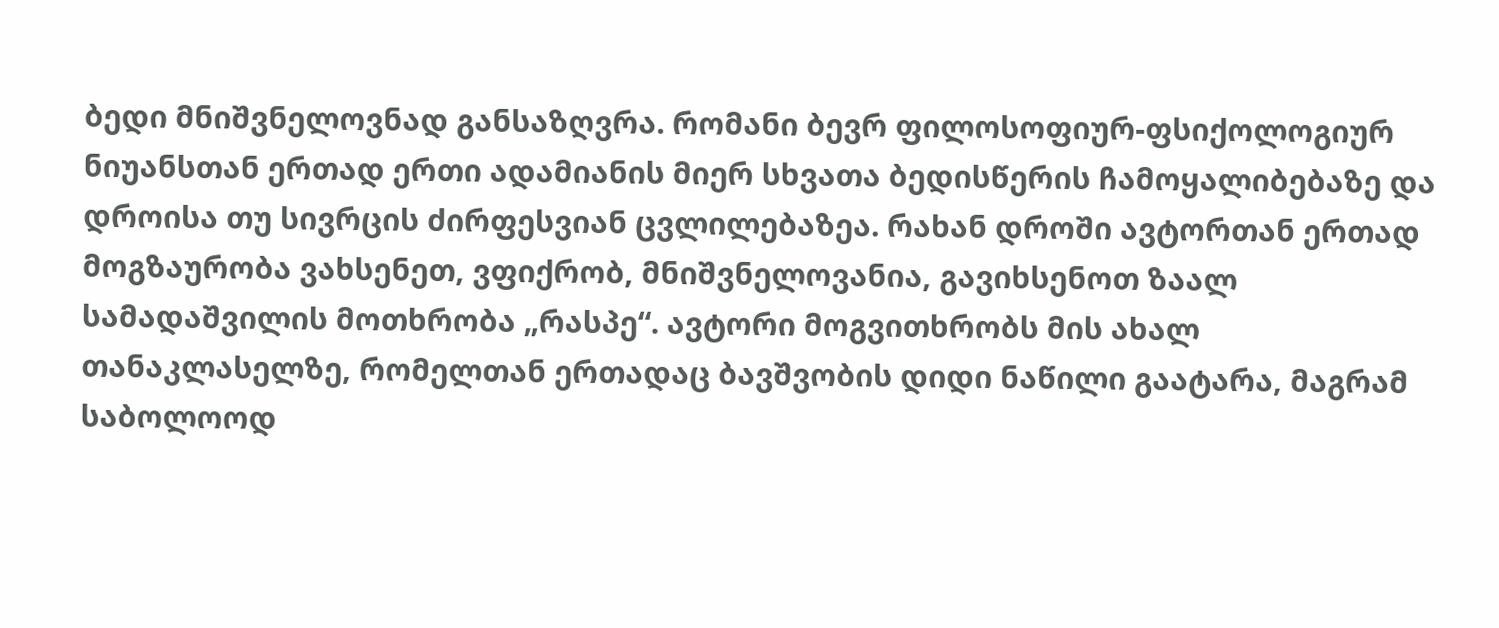ბედი მნიშვნელოვნად განსაზღვრა. რომანი ბევრ ფილოსოფიურ-ფსიქოლოგიურ ნიუანსთან ერთად ერთი ადამიანის მიერ სხვათა ბედისწერის ჩამოყალიბებაზე და დროისა თუ სივრცის ძირფესვიან ცვლილებაზეა. რახან დროში ავტორთან ერთად მოგზაურობა ვახსენეთ, ვფიქრობ, მნიშვნელოვანია, გავიხსენოთ ზაალ სამადაშვილის მოთხრობა „რასპე“. ავტორი მოგვითხრობს მის ახალ თანაკლასელზე, რომელთან ერთადაც ბავშვობის დიდი ნაწილი გაატარა, მაგრამ საბოლოოდ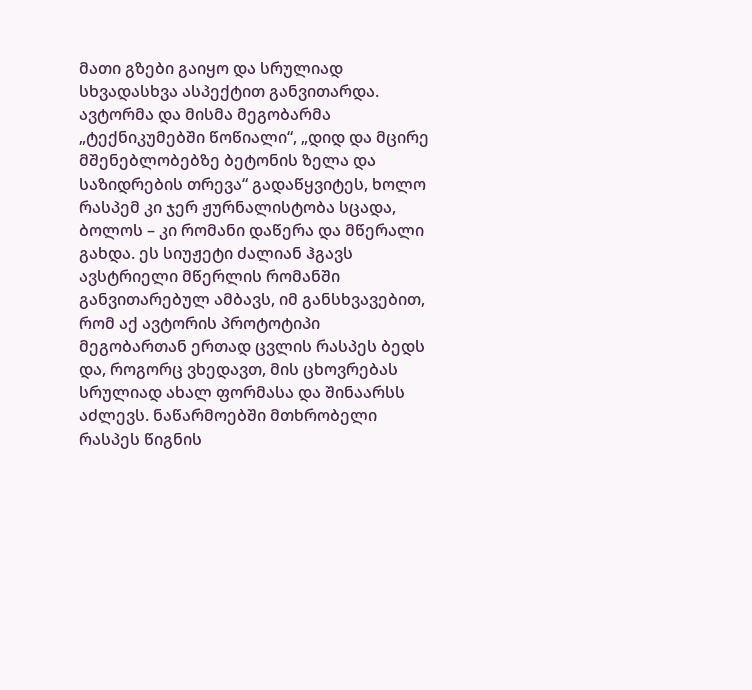მათი გზები გაიყო და სრულიად სხვადასხვა ასპექტით განვითარდა. ავტორმა და მისმა მეგობარმა „ტექნიკუმებში წოწიალი“, „დიდ და მცირე მშენებლობებზე ბეტონის ზელა და საზიდრების თრევა“ გადაწყვიტეს, ხოლო რასპემ კი ჯერ ჟურნალისტობა სცადა, ბოლოს – კი რომანი დაწერა და მწერალი გახდა. ეს სიუჟეტი ძალიან ჰგავს ავსტრიელი მწერლის რომანში განვითარებულ ამბავს, იმ განსხვავებით, რომ აქ ავტორის პროტოტიპი მეგობართან ერთად ცვლის რასპეს ბედს და, როგორც ვხედავთ, მის ცხოვრებას სრულიად ახალ ფორმასა და შინაარსს აძლევს. ნაწარმოებში მთხრობელი რასპეს წიგნის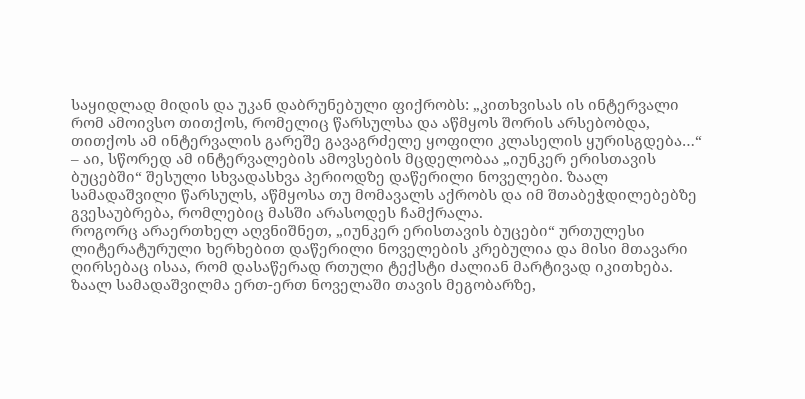საყიდლად მიდის და უკან დაბრუნებული ფიქრობს: „კითხვისას ის ინტერვალი რომ ამოივსო თითქოს, რომელიც წარსულსა და აწმყოს შორის არსებობდა, თითქოს ამ ინტერვალის გარეშე გავაგრძელე ყოფილი კლასელის ყურისგდება…“ – აი, სწორედ ამ ინტერვალების ამოვსების მცდელობაა „იუნკერ ერისთავის ბუცებში“ შესული სხვადასხვა პერიოდზე დაწერილი ნოველები. ზაალ სამადაშვილი წარსულს, აწმყოსა თუ მომავალს აქრობს და იმ შთაბეჭდილებებზე გვესაუბრება, რომლებიც მასში არასოდეს ჩამქრალა.
როგორც არაერთხელ აღვნიშნეთ, „იუნკერ ერისთავის ბუცები“ ურთულესი ლიტერატურული ხერხებით დაწერილი ნოველების კრებულია და მისი მთავარი ღირსებაც ისაა, რომ დასაწერად რთული ტექსტი ძალიან მარტივად იკითხება. ზაალ სამადაშვილმა ერთ-ერთ ნოველაში თავის მეგობარზე,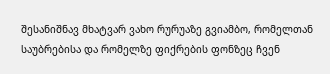შესანიშნავ მხატვარ ვახო რურუაზე გვიამბო, რომელთან საუბრებისა და რომელზე ფიქრების ფონზეც ჩვენ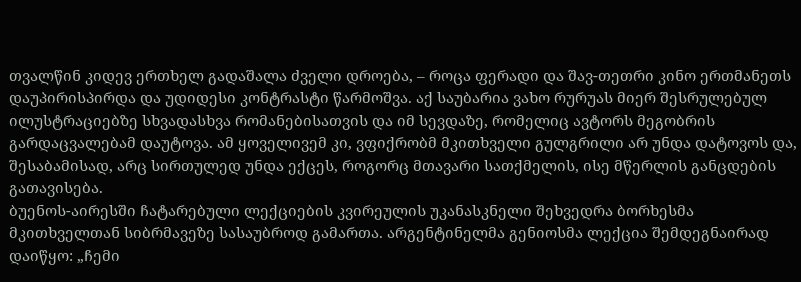თვალწინ კიდევ ერთხელ გადაშალა ძველი დროება, – როცა ფერადი და შავ-თეთრი კინო ერთმანეთს დაუპირისპირდა და უდიდესი კონტრასტი წარმოშვა. აქ საუბარია ვახო რურუას მიერ შესრულებულ ილუსტრაციებზე სხვადასხვა რომანებისათვის და იმ სევდაზე, რომელიც ავტორს მეგობრის გარდაცვალებამ დაუტოვა. ამ ყოველივემ კი, ვფიქრობმ მკითხველი გულგრილი არ უნდა დატოვოს და, შესაბამისად, არც სირთულედ უნდა ექცეს, როგორც მთავარი სათქმელის, ისე მწერლის განცდების გათავისება.
ბუენოს-აირესში ჩატარებული ლექციების კვირეულის უკანასკნელი შეხვედრა ბორხესმა მკითხველთან სიბრმავეზე სასაუბროდ გამართა. არგენტინელმა გენიოსმა ლექცია შემდეგნაირად დაიწყო: „ჩემი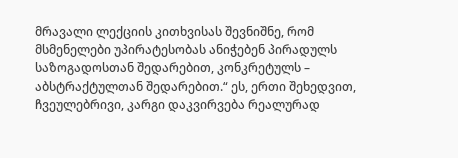მრავალი ლექციის კითხვისას შევნიშნე, რომ მსმენელები უპირატესობას ანიჭებენ პირადულს საზოგადოსთან შედარებით, კონკრეტულს – აბსტრაქტულთან შედარებით.“ ეს, ერთი შეხედვით, ჩვეულებრივი, კარგი დაკვირვება რეალურად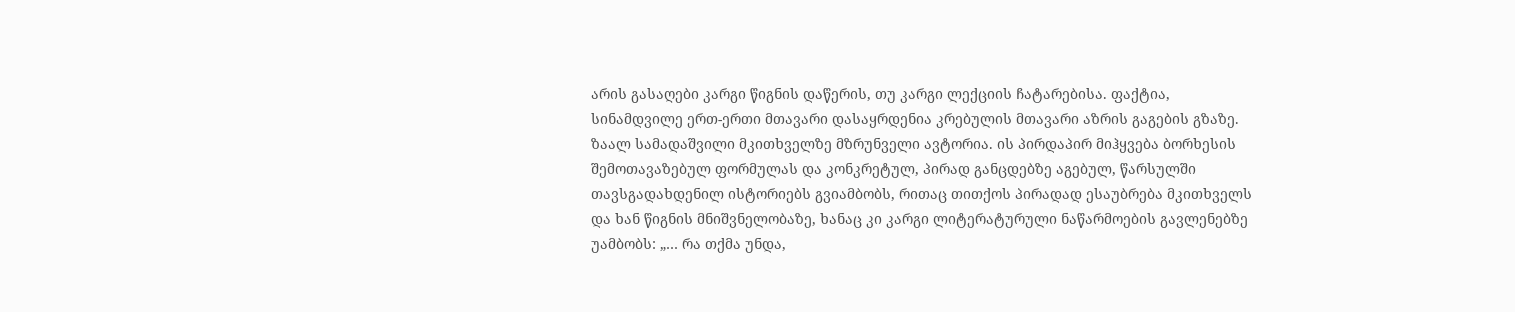არის გასაღები კარგი წიგნის დაწერის, თუ კარგი ლექციის ჩატარებისა. ფაქტია, სინამდვილე ერთ-ერთი მთავარი დასაყრდენია კრებულის მთავარი აზრის გაგების გზაზე. ზაალ სამადაშვილი მკითხველზე მზრუნველი ავტორია. ის პირდაპირ მიჰყვება ბორხესის შემოთავაზებულ ფორმულას და კონკრეტულ, პირად განცდებზე აგებულ, წარსულში თავსგადახდენილ ისტორიებს გვიამბობს, რითაც თითქოს პირადად ესაუბრება მკითხველს და ხან წიგნის მნიშვნელობაზე, ხანაც კი კარგი ლიტერატურული ნაწარმოების გავლენებზე უამბობს: „… რა თქმა უნდა,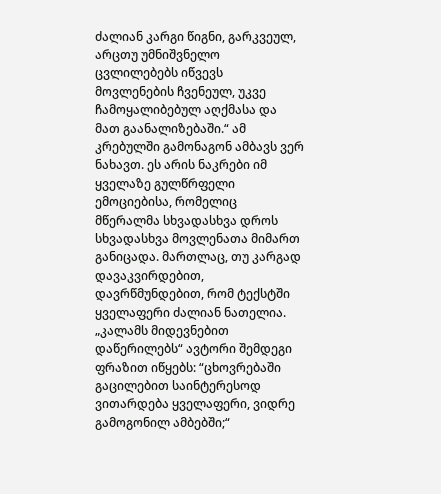ძალიან კარგი წიგნი, გარკვეულ, არცთუ უმნიშვნელო ცვლილებებს იწვევს მოვლენების ჩვენეულ, უკვე ჩამოყალიბებულ აღქმასა და მათ გაანალიზებაში.“ ამ კრებულში გამონაგონ ამბავს ვერ ნახავთ. ეს არის ნაკრები იმ ყველაზე გულწრფელი ემოციებისა, რომელიც მწერალმა სხვადასხვა დროს სხვადასხვა მოვლენათა მიმართ განიცადა. მართლაც, თუ კარგად დავაკვირდებით, დავრწმუნდებით, რომ ტექსტში ყველაფერი ძალიან ნათელია. „კალამს მიდევნებით დაწერილებს“ ავტორი შემდეგი ფრაზით იწყებს: “ცხოვრებაში გაცილებით საინტერესოდ ვითარდება ყველაფერი, ვიდრე გამოგონილ ამბებში;“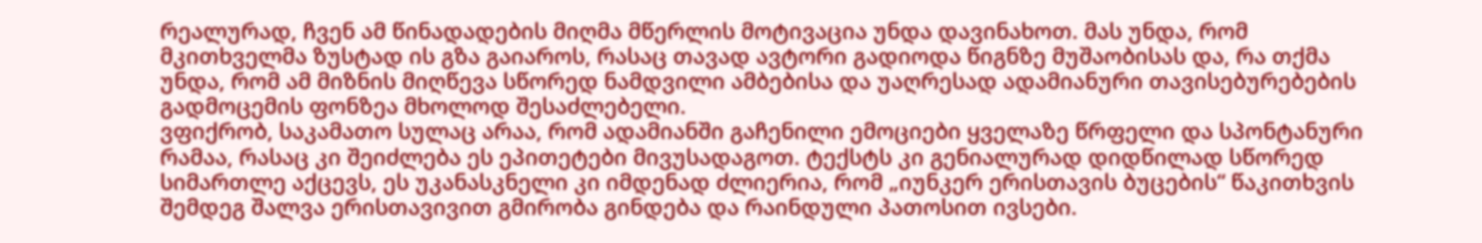რეალურად, ჩვენ ამ წინადადების მიღმა მწერლის მოტივაცია უნდა დავინახოთ. მას უნდა, რომ მკითხველმა ზუსტად ის გზა გაიაროს, რასაც თავად ავტორი გადიოდა წიგნზე მუშაობისას და, რა თქმა უნდა, რომ ამ მიზნის მიღწევა სწორედ ნამდვილი ამბებისა და უაღრესად ადამიანური თავისებურებების გადმოცემის ფონზეა მხოლოდ შესაძლებელი.
ვფიქრობ, საკამათო სულაც არაა, რომ ადამიანში გაჩენილი ემოციები ყველაზე წრფელი და სპონტანური რამაა, რასაც კი შეიძლება ეს ეპითეტები მივუსადაგოთ. ტექსტს კი გენიალურად დიდწილად სწორედ სიმართლე აქცევს, ეს უკანასკნელი კი იმდენად ძლიერია, რომ „იუნკერ ერისთავის ბუცების“ წაკითხვის შემდეგ შალვა ერისთავივით გმირობა გინდება და რაინდული პათოსით ივსები.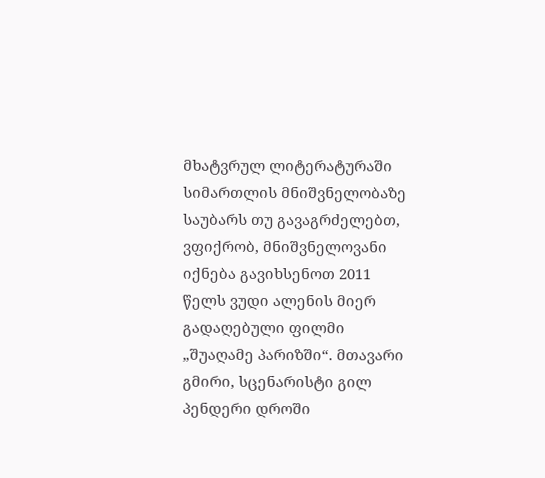მხატვრულ ლიტერატურაში სიმართლის მნიშვნელობაზე საუბარს თუ გავაგრძელებთ, ვფიქრობ, მნიშვნელოვანი იქნება გავიხსენოთ 2011 წელს ვუდი ალენის მიერ გადაღებული ფილმი „შუაღამე პარიზში“. მთავარი გმირი, სცენარისტი გილ პენდერი დროში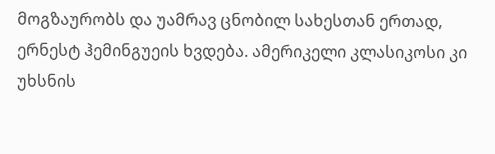მოგზაურობს და უამრავ ცნობილ სახესთან ერთად, ერნესტ ჰემინგუეის ხვდება. ამერიკელი კლასიკოსი კი უხსნის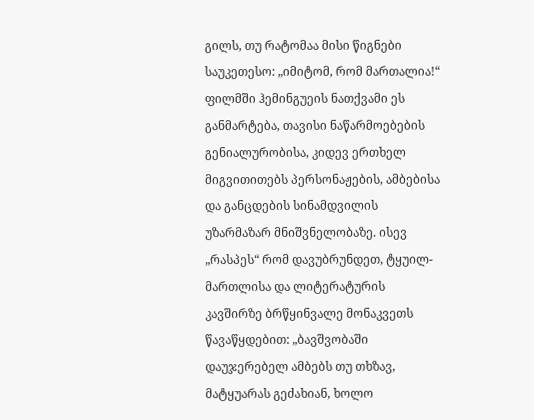გილს, თუ რატომაა მისი წიგნები საუკეთესო: „იმიტომ, რომ მართალია!“ ფილმში ჰემინგუეის ნათქვამი ეს განმარტება, თავისი ნაწარმოებების გენიალურობისა, კიდევ ერთხელ მიგვითითებს პერსონაჟების, ამბებისა და განცდების სინამდვილის უზარმაზარ მნიშვნელობაზე. ისევ „რასპეს“ რომ დავუბრუნდეთ, ტყუილ-მართლისა და ლიტერატურის კავშირზე ბრწყინვალე მონაკვეთს წავაწყდებით: „ბავშვობაში დაუჯერებელ ამბებს თუ თხზავ, მატყუარას გეძახიან, ხოლო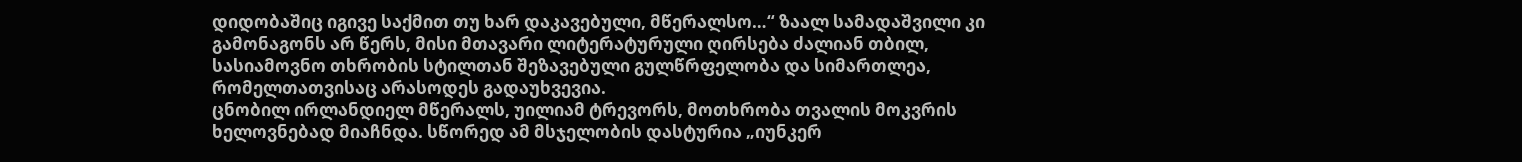დიდობაშიც იგივე საქმით თუ ხარ დაკავებული, მწერალსო…“ ზაალ სამადაშვილი კი გამონაგონს არ წერს, მისი მთავარი ლიტერატურული ღირსება ძალიან თბილ, სასიამოვნო თხრობის სტილთან შეზავებული გულწრფელობა და სიმართლეა, რომელთათვისაც არასოდეს გადაუხვევია.
ცნობილ ირლანდიელ მწერალს, უილიამ ტრევორს, მოთხრობა თვალის მოკვრის ხელოვნებად მიაჩნდა. სწორედ ამ მსჯელობის დასტურია „იუნკერ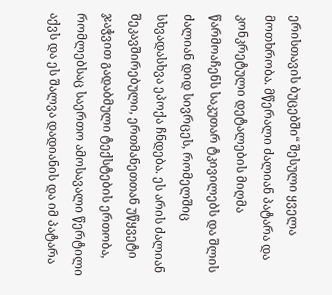ერისთავის ბუცებში“ შესული ყველა მოთხრობა. მწერალი ძალიან პატარა და კონკრეტული დეტალების მიღმა წარმოაჩენს საკუთარ ტკივილებს და შლის ძალიან დიდ სივრცეს, რომელშიც სხვადასხვა ეპოქა ჩნდება. ეს არის ძალიან შეკავშირებული, ერთმანეთთან უწყვეტი ჯაჭვით გადაბმული ტექსტების ერთობა, რომლებსაც საერთო ამოსავალი წერტილი აქვს და ეს შალვა დადიანის და იმ პატარა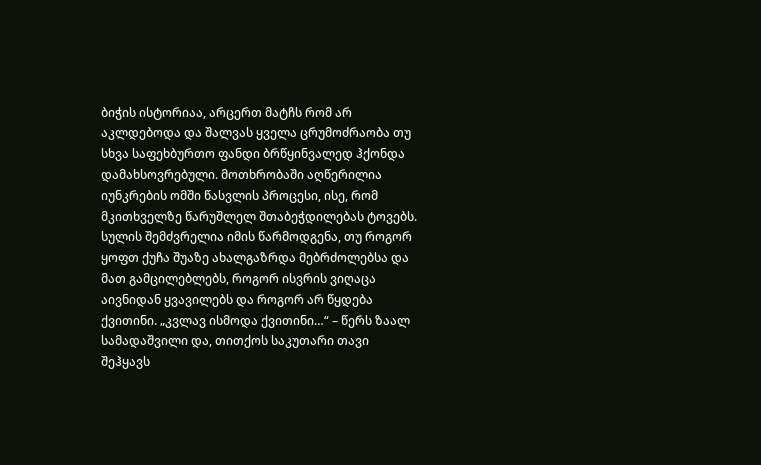ბიჭის ისტორიაა, არცერთ მატჩს რომ არ აკლდებოდა და შალვას ყველა ცრუმოძრაობა თუ სხვა საფეხბურთო ფანდი ბრწყინვალედ ჰქონდა დამახსოვრებული. მოთხრობაში აღწერილია იუნკრების ომში წასვლის პროცესი, ისე, რომ მკითხველზე წარუშლელ შთაბეჭდილებას ტოვებს. სულის შემძვრელია იმის წარმოდგენა, თუ როგორ ყოფთ ქუჩა შუაზე ახალგაზრდა მებრძოლებსა და მათ გამცილებლებს, როგორ ისვრის ვიღაცა აივნიდან ყვავილებს და როგორ არ წყდება ქვითინი. „კვლავ ისმოდა ქვითინი…“ – წერს ზაალ სამადაშვილი და, თითქოს საკუთარი თავი შეჰყავს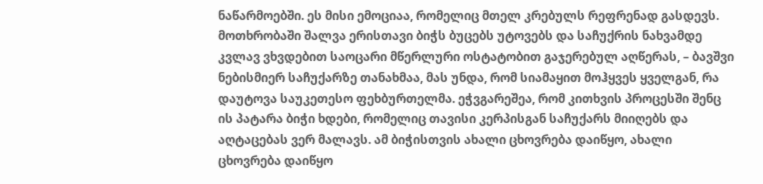ნაწარმოებში. ეს მისი ემოციაა, რომელიც მთელ კრებულს რეფრენად გასდევს. მოთხრობაში შალვა ერისთავი ბიჭს ბუცებს უტოვებს და საჩუქრის ნახვამდე კვლავ ვხვდებით საოცარი მწერლური ოსტატობით გაჯერებულ აღწერას, – ბავშვი ნებისმიერ საჩუქარზე თანახმაა, მას უნდა, რომ სიამაყით მოჰყვეს ყველგან, რა დაუტოვა საუკეთესო ფეხბურთელმა. ეჭვგარეშეა, რომ კითხვის პროცესში შენც ის პატარა ბიჭი ხდები, რომელიც თავისი კერპისგან საჩუქარს მიიღებს და აღტაცებას ვერ მალავს. ამ ბიჭისთვის ახალი ცხოვრება დაიწყო, ახალი ცხოვრება დაიწყო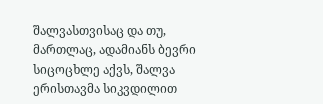შალვასთვისაც და თუ, მართლაც, ადამიანს ბევრი სიცოცხლე აქვს, შალვა ერისთავმა სიკვდილით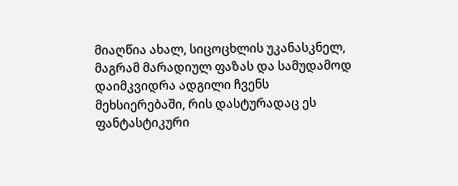მიაღწია ახალ, სიცოცხლის უკანასკნელ, მაგრამ მარადიულ ფაზას და სამუდამოდ დაიმკვიდრა ადგილი ჩვენს მეხსიერებაში, რის დასტურადაც ეს ფანტასტიკური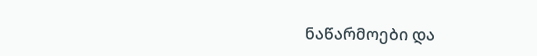ნაწარმოები და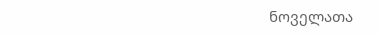ნოველათა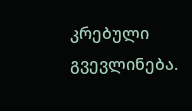კრებული გვევლინება.